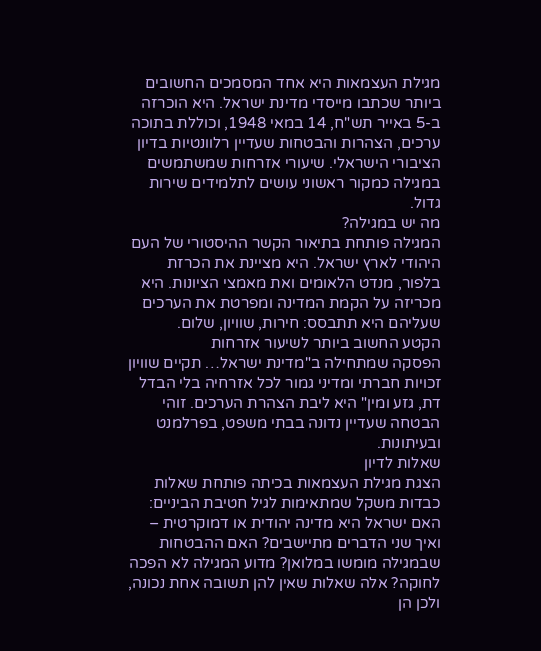מגילת העצמאות היא אחד המסמכים החשובים ביותר שכתבו מייסדי מדינת ישראל. היא הוכרזה ב-5 באייר תש"ח, 14 במאי 1948, וכוללת בתוכה ערכים, הצהרות והבטחות שעדיין רלוונטיות בדיון הציבורי הישראלי. שיעורי אזרחות שמשתמשים במגילה כמקור ראשוני עושים לתלמידים שירות גדול.
מה יש במגילה?
המגילה פותחת בתיאור הקשר ההיסטורי של העם היהודי לארץ ישראל. היא מציינת את הכרזת בלפור, מנדט הלאומים ואת מאמצי הציונות. היא מכריזה על הקמת המדינה ומפרטת את הערכים שעליהם היא תתבסס: חירות, שוויון, שלום.
הקטע החשוב ביותר לשיעור אזרחות
הפסקה שמתחילה ב"מדינת ישראל… תקיים שוויון זכויות חברתי ומדיני גמור לכל אזרחיה בלי הבדל דת, גזע ומין" היא ליבת הצהרת הערכים. זוהי הבטחה שעדיין נדונה בבתי משפט, בפרלמנט ובעיתונות.
שאלות לדיון
הצגת מגילת העצמאות בכיתה פותחת שאלות כבדות משקל שמתאימות לגיל חטיבת הביניים:
האם ישראל היא מדינה יהודית או דמוקרטית – ואיך שני הדברים מתיישבים? האם ההבטחות שבמגילה מומשו במלואן? מדוע המגילה לא הפכה לחוקה? אלה שאלות שאין להן תשובה אחת נכונה, ולכן הן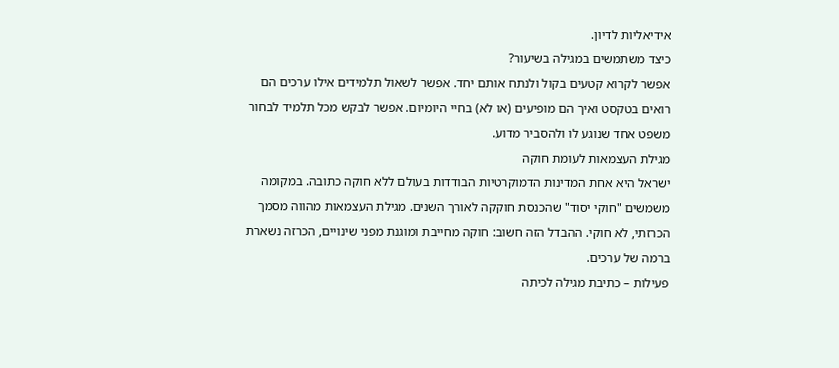אידיאליות לדיון.
כיצד משתמשים במגילה בשיעור?
אפשר לקרוא קטעים בקול ולנתח אותם יחד. אפשר לשאול תלמידים אילו ערכים הם רואים בטקסט ואיך הם מופיעים (או לא) בחיי היומיום. אפשר לבקש מכל תלמיד לבחור משפט אחד שנוגע לו ולהסביר מדוע.
מגילת העצמאות לעומת חוקה
ישראל היא אחת המדינות הדמוקרטיות הבודדות בעולם ללא חוקה כתובה. במקומה משמשים "חוקי יסוד" שהכנסת חוקקה לאורך השנים. מגילת העצמאות מהווה מסמך הכרזתי, לא חוקי. ההבדל הזה חשוב: חוקה מחייבת ומוגנת מפני שינויים, הכרזה נשארת ברמה של ערכים.
פעילות – כתיבת מגילה לכיתה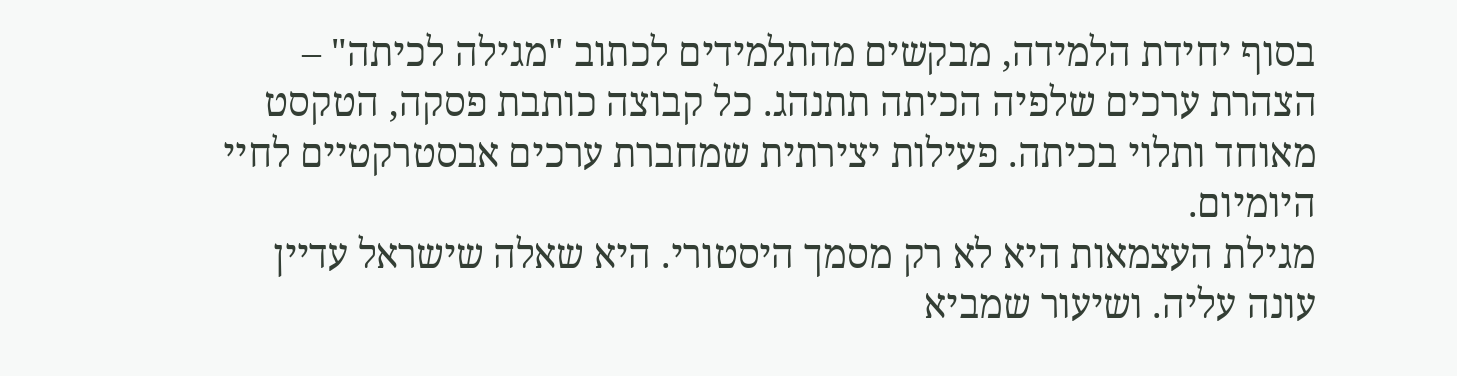בסוף יחידת הלמידה, מבקשים מהתלמידים לכתוב "מגילה לכיתה" – הצהרת ערכים שלפיה הכיתה תתנהג. כל קבוצה כותבת פסקה, הטקסט מאוחד ותלוי בכיתה. פעילות יצירתית שמחברת ערכים אבסטרקטיים לחיי היומיום.
מגילת העצמאות היא לא רק מסמך היסטורי. היא שאלה שישראל עדיין עונה עליה. ושיעור שמביא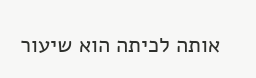אותה לכיתה הוא שיעור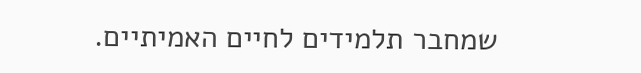שמחבר תלמידים לחיים האמיתיים.